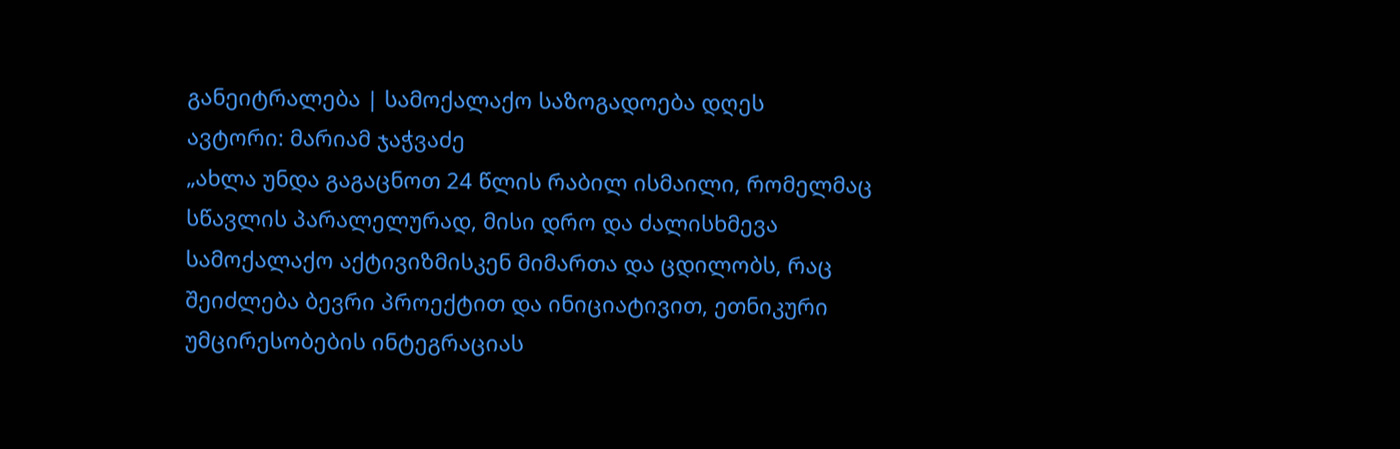განეიტრალება | სამოქალაქო საზოგადოება დღეს
ავტორი: მარიამ ჯაჭვაძე
„ახლა უნდა გაგაცნოთ 24 წლის რაბილ ისმაილი, რომელმაც სწავლის პარალელურად, მისი დრო და ძალისხმევა სამოქალაქო აქტივიზმისკენ მიმართა და ცდილობს, რაც შეიძლება ბევრი პროექტით და ინიციატივით, ეთნიკური უმცირესობების ინტეგრაციას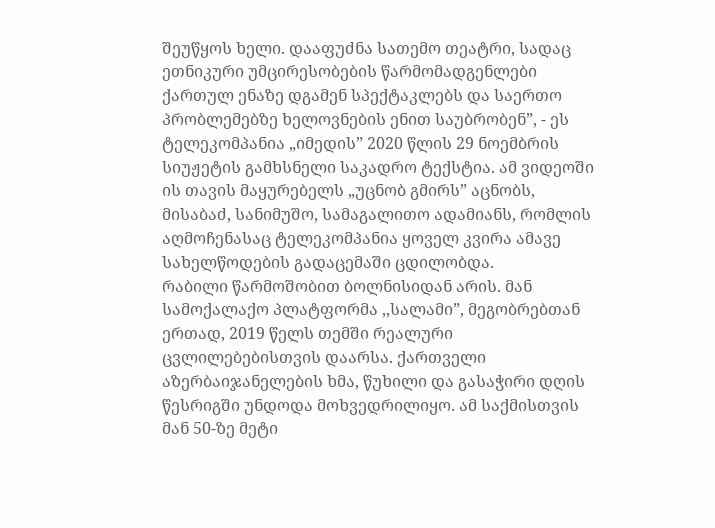შეუწყოს ხელი. დააფუძნა სათემო თეატრი, სადაც ეთნიკური უმცირესობების წარმომადგენლები ქართულ ენაზე დგამენ სპექტაკლებს და საერთო პრობლემებზე ხელოვნების ენით საუბრობენ”, - ეს ტელეკომპანია „იმედის” 2020 წლის 29 ნოემბრის სიუჟეტის გამხსნელი საკადრო ტექსტია. ამ ვიდეოში ის თავის მაყურებელს „უცნობ გმირს” აცნობს, მისაბაძ, სანიმუშო, სამაგალითო ადამიანს, რომლის აღმოჩენასაც ტელეკომპანია ყოველ კვირა ამავე სახელწოდების გადაცემაში ცდილობდა.
რაბილი წარმოშობით ბოლნისიდან არის. მან სამოქალაქო პლატფორმა ,,სალამი”, მეგობრებთან ერთად, 2019 წელს თემში რეალური ცვლილებებისთვის დაარსა. ქართველი აზერბაიჯანელების ხმა, წუხილი და გასაჭირი დღის წესრიგში უნდოდა მოხვედრილიყო. ამ საქმისთვის მან 50-ზე მეტი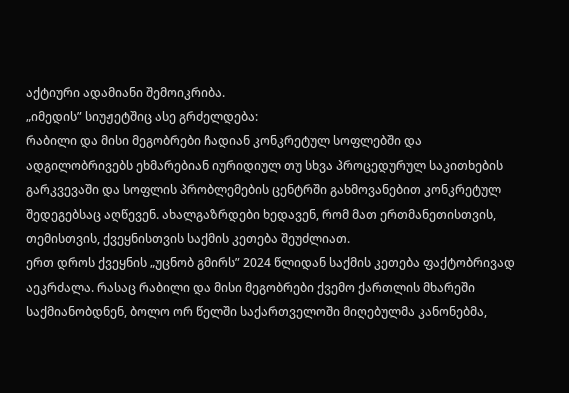აქტიური ადამიანი შემოიკრიბა.
„იმედის” სიუჟეტშიც ასე გრძელდება:
რაბილი და მისი მეგობრები ჩადიან კონკრეტულ სოფლებში და ადგილობრივებს ეხმარებიან იურიდიულ თუ სხვა პროცედურულ საკითხების გარკვევაში და სოფლის პრობლემების ცენტრში გახმოვანებით კონკრეტულ შედეგებსაც აღწევენ. ახალგაზრდები ხედავენ, რომ მათ ერთმანეთისთვის, თემისთვის, ქვეყნისთვის საქმის კეთება შეუძლიათ.
ერთ დროს ქვეყნის „უცნობ გმირს” 2024 წლიდან საქმის კეთება ფაქტობრივად აეკრძალა. რასაც რაბილი და მისი მეგობრები ქვემო ქართლის მხარეში საქმიანობდნენ, ბოლო ორ წელში საქართველოში მიღებულმა კანონებმა,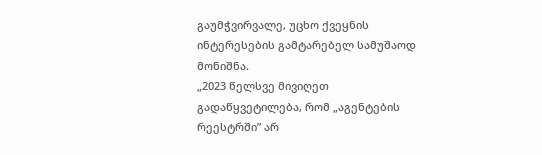გაუმჭვირვალე, უცხო ქვეყნის ინტერესების გამტარებელ სამუშაოდ მონიშნა.
„2023 წელსვე მივიღეთ გადაწყვეტილება, რომ „აგენტების რეესტრში” არ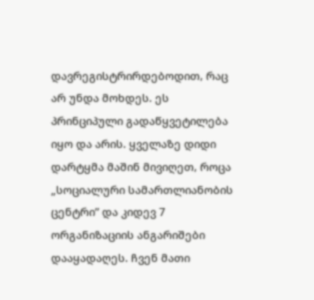დავრეგისტრირდებოდით, რაც არ უნდა მოხდეს. ეს პრინციპული გადაწყვეტილება იყო და არის. ყველაზე დიდი დარტყმა მაშინ მივიღეთ, როცა „სოციალური სამართლიანობის ცენტრი” და კიდევ 7 ორგანიზაციის ანგარიშები დააყადაღეს. ჩვენ მათი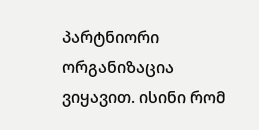პარტნიორი ორგანიზაცია ვიყავით. ისინი რომ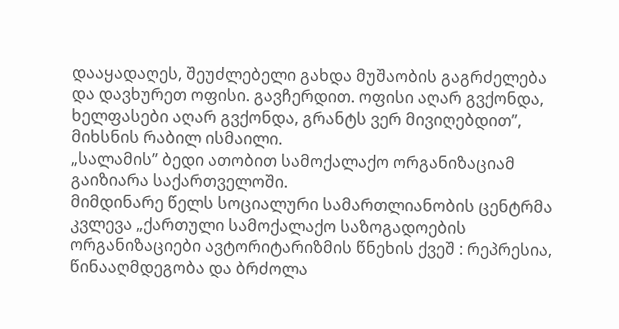დააყადაღეს, შეუძლებელი გახდა მუშაობის გაგრძელება და დავხურეთ ოფისი. გავჩერდით. ოფისი აღარ გვქონდა, ხელფასები აღარ გვქონდა, გრანტს ვერ მივიღებდით”, მიხსნის რაბილ ისმაილი.
„სალამის” ბედი ათობით სამოქალაქო ორგანიზაციამ გაიზიარა საქართველოში.
მიმდინარე წელს სოციალური სამართლიანობის ცენტრმა კვლევა „ქართული სამოქალაქო საზოგადოების ორგანიზაციები ავტორიტარიზმის წნეხის ქვეშ : რეპრესია, წინააღმდეგობა და ბრძოლა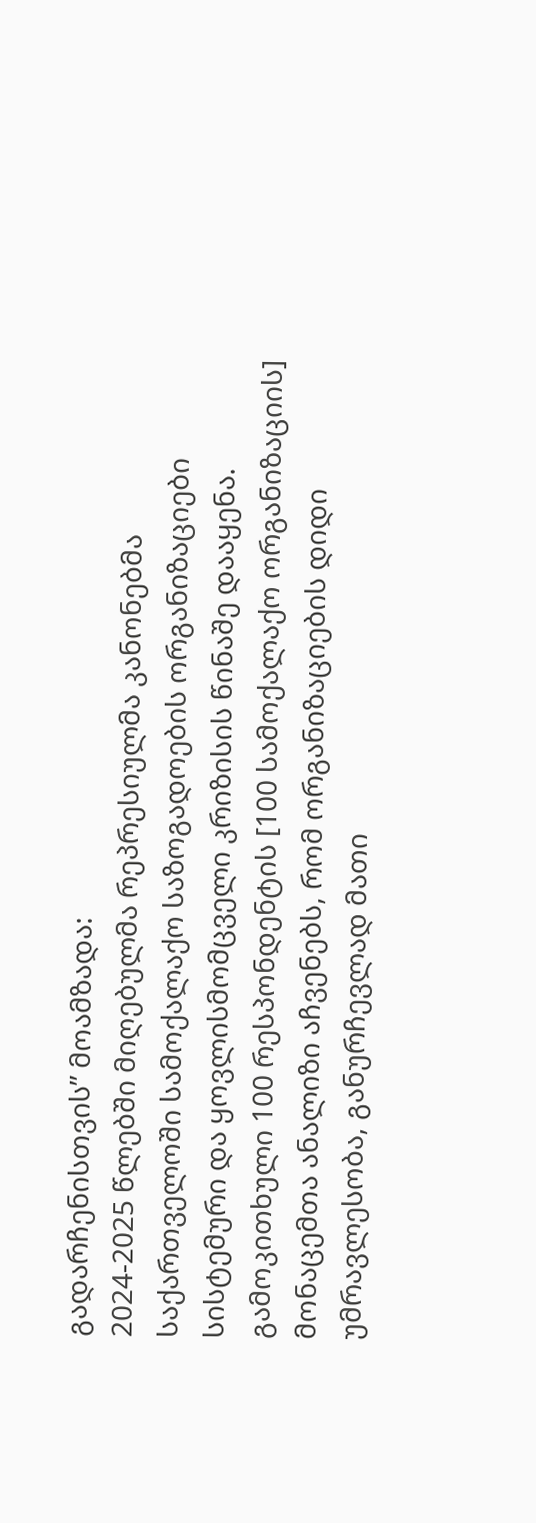გადარჩენისთვის” მოამზადა:
2024-2025 წლებში მიღებულმა რეპრესიულმა კანონებმა საქართველოში სამოქალაქო საზოგადოების ორგანიზაციები სისტემური და ყოვლისმომცველი კრიზისის წინაშე დააყენა. გამოკითხული 100 რესპონდენტის [100 სამოქალაქო ორგანიზაციის] მონაცემთა ანალიზი აჩვენებს, რომ ორგანიზაციების დიდი უმრავლესობა, განურჩევლად მათი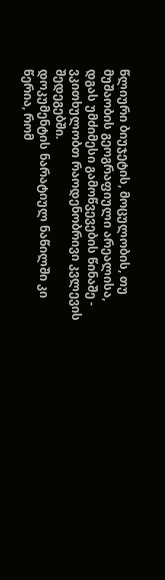წლიური ბიუჯეტის, მოცულობის, თუ მუშაობის გეოგრაფიული არეალისა, დგას უმძიმესი გამოწვევების წინაშე - ვკითხულობთ რაოდენობრივი კვლევის შედეგებში.
დოკუმენტის ნარატიულ ნაწილში კი წერია, რომ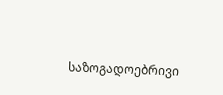საზოგადოებრივი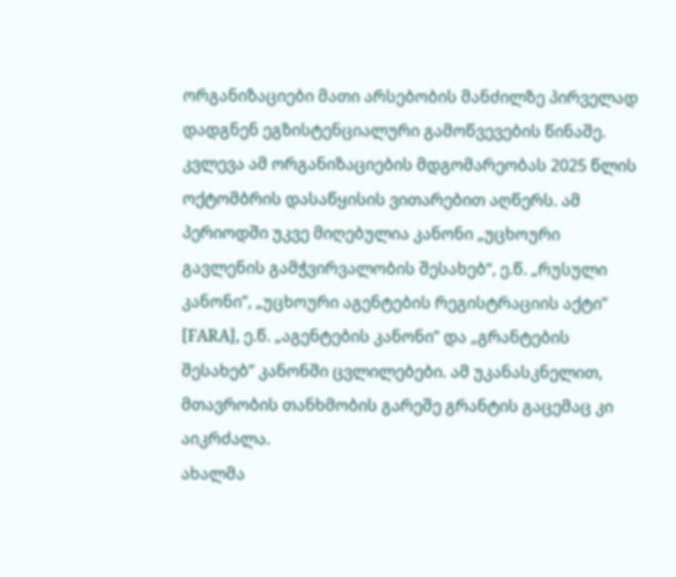ორგანიზაციები მათი არსებობის მანძილზე პირველად დადგნენ ეგზისტენციალური გამოწვევების წინაშე. კვლევა ამ ორგანიზაციების მდგომარეობას 2025 წლის ოქტომბრის დასაწყისის ვითარებით აღწერს. ამ პერიოდში უკვე მიღებულია კანონი „უცხოური გავლენის გამჭვირვალობის შესახებ“, ე.წ. „რუსული კანონი”, „უცხოური აგენტების რეგისტრაციის აქტი” [FARA], ე.წ. „აგენტების კანონი” და „გრანტების შესახებ” კანონში ცვლილებები. ამ უკანასკნელით, მთავრობის თანხმობის გარეშე გრანტის გაცემაც კი აიკრძალა.
ახალმა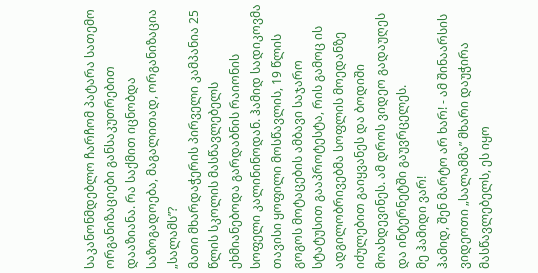საკანონმდებლო ჩარჩომ პატარა სათემო ორგანიზაციები განსაკუთრებით დააზიანა. რა საქმით იცნობდა საზოგადოება, მაგალითად, ორგანიზაცია „სალამს”?
მათი მხარდაჭერის პირველი კამპანია 25 წლის სკოლის მასწავლებელს ეხმიანებოდა გარდაბნის რაიონის სოფელი კალინინოდან. ჰამიდ სადიკოვმა თავისი ყოფილი მოსწავლის, 19 წლის გოგოს მოტაცების ამბავი საჯარო სტატუსით გააპროტესტა, რის გამოც ის ადგილობრივებმა სოფლის მოედანზე იძულებით გაიყვანეს და ბოდიში მოახდევინეს. ამ დროს ვიდეო გადაუღეს და ინტერნეტში გაუვრცელეს.
მე ჰამიდი ვარ!
ჰამიდ, შენ მარტო არ ხარ! - ამ შინაარსის ვიდეოთი „სალამმა” მხარი დაუჭირა მასწავლებელს, ეს იყო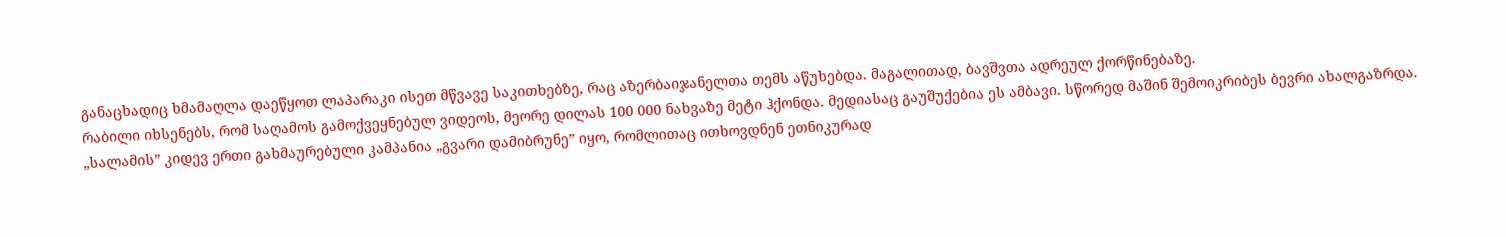განაცხადიც ხმამაღლა დაეწყოთ ლაპარაკი ისეთ მწვავე საკითხებზე, რაც აზერბაიჯანელთა თემს აწუხებდა. მაგალითად, ბავშვთა ადრეულ ქორწინებაზე.
რაბილი იხსენებს, რომ საღამოს გამოქვეყნებულ ვიდეოს, მეორე დილას 100 000 ნახვაზე მეტი ჰქონდა. მედიასაც გაუშუქებია ეს ამბავი. სწორედ მაშინ შემოიკრიბეს ბევრი ახალგაზრდა.
„სალამის” კიდევ ერთი გახმაურებული კამპანია „გვარი დამიბრუნე” იყო, რომლითაც ითხოვდნენ ეთნიკურად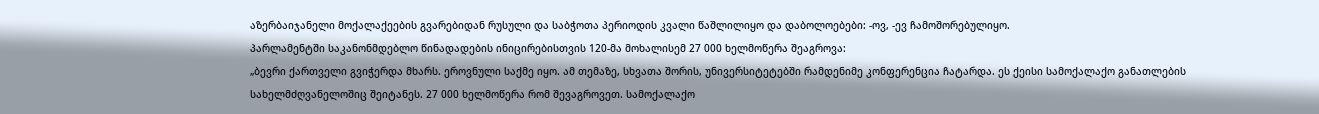აზერბაიჯანელი მოქალაქეების გვარებიდან რუსული და საბჭოთა პერიოდის კვალი წაშლილიყო და დაბოლოებები: -ოვ, -ევ ჩამოშორებულიყო.
პარლამენტში საკანონმდებლო წინადადების ინიცირებისთვის 120-მა მოხალისემ 27 000 ხელმოწერა შეაგროვა:
„ბევრი ქართველი გვიჭერდა მხარს. ეროვნული საქმე იყო. ამ თემაზე, სხვათა შორის, უნივერსიტეტებში რამდენიმე კონფერენცია ჩატარდა. ეს ქეისი სამოქალაქო განათლების სახელმძღვანელოშიც შეიტანეს. 27 000 ხელმოწერა რომ შევაგროვეთ. სამოქალაქო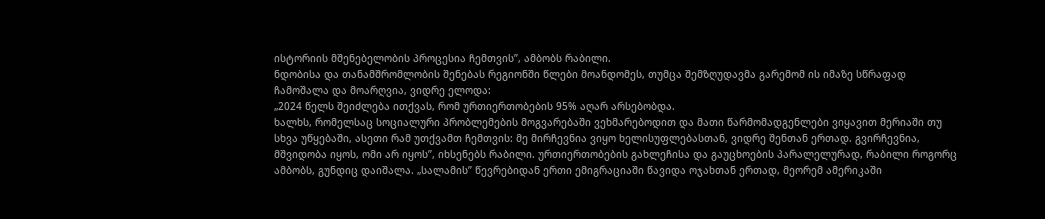ისტორიის მშენებელობის პროცესია ჩემთვის”, ამბობს რაბილი.
ნდობისა და თანამშრომლობის შენებას რეგიონში წლები მოანდომეს, თუმცა შემზღუდავმა გარემომ ის იმაზე სწრაფად ჩამოშალა და მოარღვია, ვიდრე ელოდა:
„2024 წელს შეიძლება ითქვას, რომ ურთიერთობების 95% აღარ არსებობდა.
ხალხს, რომელსაც სოციალური პრობლემების მოგვარებაში ვეხმარებოდით და მათი წარმომადგენლები ვიყავით მერიაში თუ სხვა უწყებაში, ასეთი რამ უთქვამთ ჩემთვის: მე მირჩევნია ვიყო ხელისუფლებასთან, ვიდრე შენთან ერთად. გვირჩევნია, მშვიდობა იყოს, ომი არ იყოს”, იხსენებს რაბილი. ურთიერთობების გახლეჩისა და გაუცხოების პარალელურად, რაბილი როგორც ამბობს, გუნდიც დაიშალა. „სალამის” წევრებიდან ერთი ემიგრაციაში წავიდა ოჯახთან ერთად, მეორემ ამერიკაში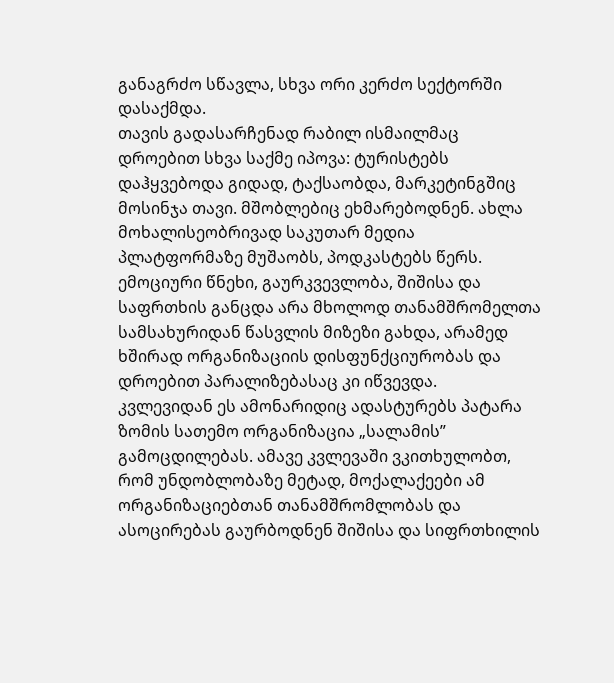განაგრძო სწავლა, სხვა ორი კერძო სექტორში დასაქმდა.
თავის გადასარჩენად რაბილ ისმაილმაც დროებით სხვა საქმე იპოვა: ტურისტებს დაჰყვებოდა გიდად, ტაქსაობდა, მარკეტინგშიც მოსინჯა თავი. მშობლებიც ეხმარებოდნენ. ახლა მოხალისეობრივად საკუთარ მედია პლატფორმაზე მუშაობს, პოდკასტებს წერს.
ემოციური წნეხი, გაურკვევლობა, შიშისა და საფრთხის განცდა არა მხოლოდ თანამშრომელთა სამსახურიდან წასვლის მიზეზი გახდა, არამედ ხშირად ორგანიზაციის დისფუნქციურობას და დროებით პარალიზებასაც კი იწვევდა.
კვლევიდან ეს ამონარიდიც ადასტურებს პატარა ზომის სათემო ორგანიზაცია „სალამის” გამოცდილებას. ამავე კვლევაში ვკითხულობთ, რომ უნდობლობაზე მეტად, მოქალაქეები ამ ორგანიზაციებთან თანამშრომლობას და ასოცირებას გაურბოდნენ შიშისა და სიფრთხილის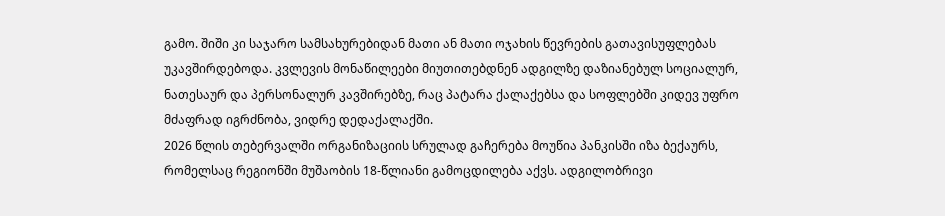გამო. შიში კი საჯარო სამსახურებიდან მათი ან მათი ოჯახის წევრების გათავისუფლებას უკავშირდებოდა. კვლევის მონაწილეები მიუთითებდნენ ადგილზე დაზიანებულ სოციალურ, ნათესაურ და პერსონალურ კავშირებზე, რაც პატარა ქალაქებსა და სოფლებში კიდევ უფრო მძაფრად იგრძნობა, ვიდრე დედაქალაქში.
2026 წლის თებერვალში ორგანიზაციის სრულად გაჩერება მოუწია პანკისში იზა ბექაურს, რომელსაც რეგიონში მუშაობის 18-წლიანი გამოცდილება აქვს. ადგილობრივი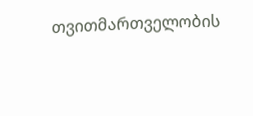თვითმართველობის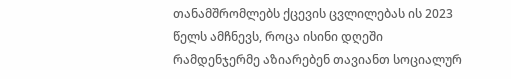თანამშრომლებს ქცევის ცვლილებას ის 2023 წელს ამჩნევს, როცა ისინი დღეში რამდენჯერმე აზიარებენ თავიანთ სოციალურ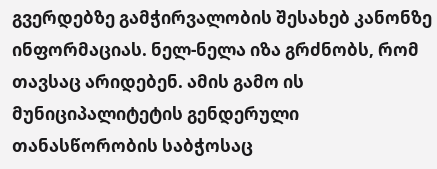გვერდებზე გამჭირვალობის შესახებ კანონზე ინფორმაციას. ნელ-ნელა იზა გრძნობს, რომ თავსაც არიდებენ. ამის გამო ის მუნიციპალიტეტის გენდერული თანასწორობის საბჭოსაც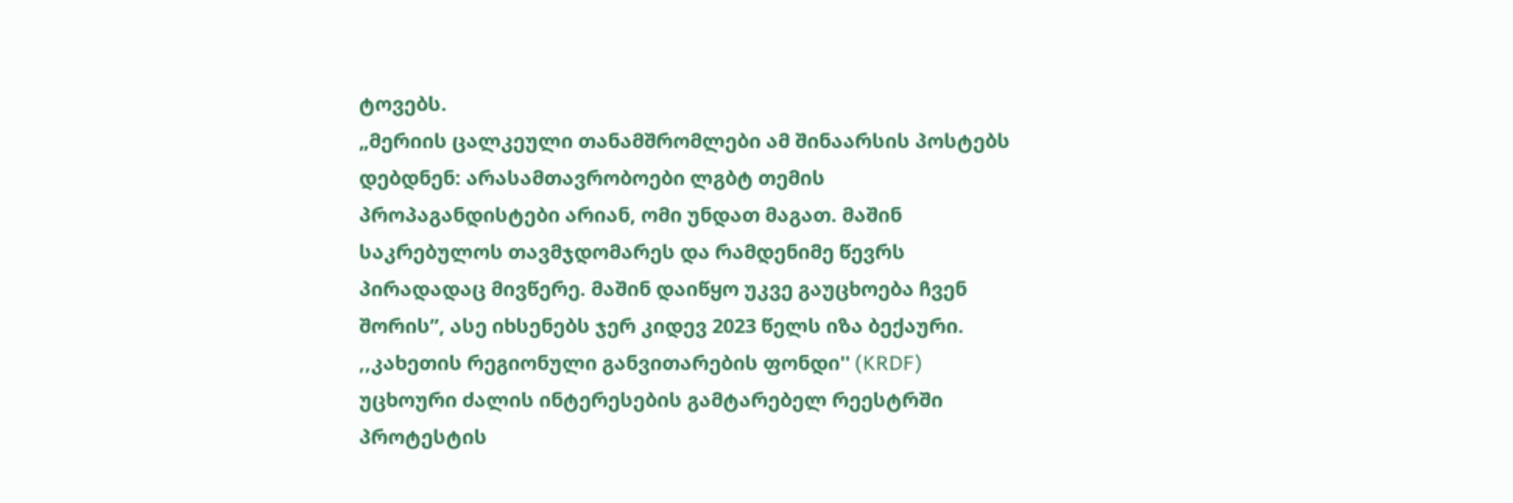ტოვებს.
„მერიის ცალკეული თანამშრომლები ამ შინაარსის პოსტებს დებდნენ: არასამთავრობოები ლგბტ თემის პროპაგანდისტები არიან, ომი უნდათ მაგათ. მაშინ საკრებულოს თავმჯდომარეს და რამდენიმე წევრს პირადადაც მივწერე. მაშინ დაიწყო უკვე გაუცხოება ჩვენ შორის”, ასე იხსენებს ჯერ კიდევ 2023 წელს იზა ბექაური.
,,კახეთის რეგიონული განვითარების ფონდი'' (KRDF) უცხოური ძალის ინტერესების გამტარებელ რეესტრში პროტესტის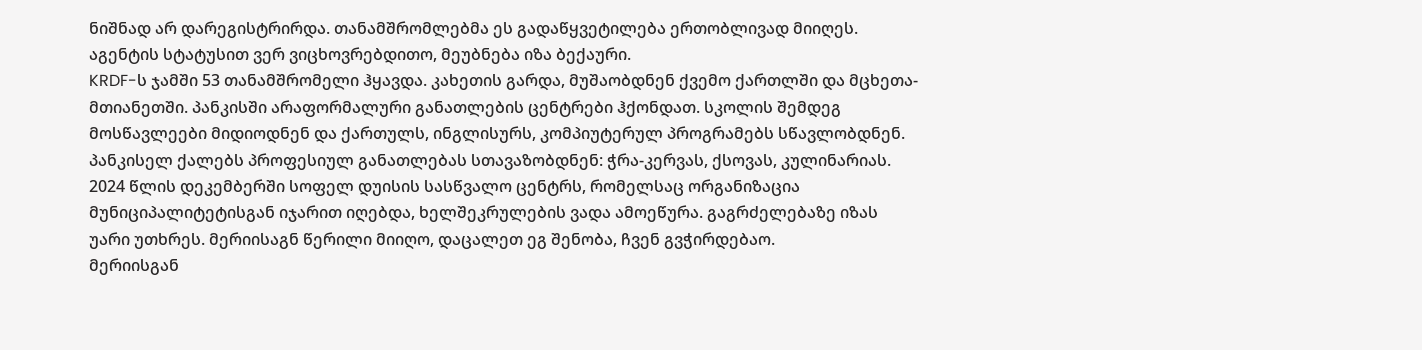ნიშნად არ დარეგისტრირდა. თანამშრომლებმა ეს გადაწყვეტილება ერთობლივად მიიღეს. აგენტის სტატუსით ვერ ვიცხოვრებდითო, მეუბნება იზა ბექაური.
KRDF-ს ჯამში 53 თანამშრომელი ჰყავდა. კახეთის გარდა, მუშაობდნენ ქვემო ქართლში და მცხეთა-მთიანეთში. პანკისში არაფორმალური განათლების ცენტრები ჰქონდათ. სკოლის შემდეგ მოსწავლეები მიდიოდნენ და ქართულს, ინგლისურს, კომპიუტერულ პროგრამებს სწავლობდნენ. პანკისელ ქალებს პროფესიულ განათლებას სთავაზობდნენ: ჭრა-კერვას, ქსოვას, კულინარიას.
2024 წლის დეკემბერში სოფელ დუისის სასწვალო ცენტრს, რომელსაც ორგანიზაცია მუნიციპალიტეტისგან იჯარით იღებდა, ხელშეკრულების ვადა ამოეწურა. გაგრძელებაზე იზას უარი უთხრეს. მერიისაგნ წერილი მიიღო, დაცალეთ ეგ შენობა, ჩვენ გვჭირდებაო.
მერიისგან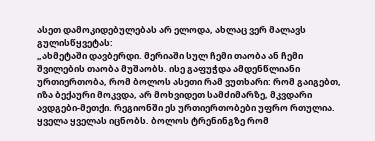ასეთ დამოკიდებულებას არ ელოდა, ახლაც ვერ მალავს გულისწყვეტას:
„ახმეტაში დავბერდი. მერიაში სულ ჩემი თაობა ან ჩემი შვილების თაობა მუშაობს. ისე გაფუჭდა ამდენწლიანი ურთიერთობა, რომ ბოლოს ასეთი რამ ვუთხარი: რომ გაიგებთ, იზა ბექაური მოკვდა, არ მოხვიდეთ სამძიმარზე, მკვდარი ავდგები-მეთქი. რეგიონში ეს ურთიერთობები უფრო რთულია. ყველა ყველას იცნობს. ბოლოს ტრენინგზე რომ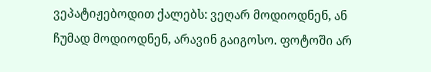ვეპატიჟებოდით ქალებს: ვეღარ მოდიოდნენ, ან ჩუმად მოდიოდნენ, არავინ გაიგოსო. ფოტოში არ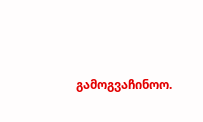გამოგვაჩინოო.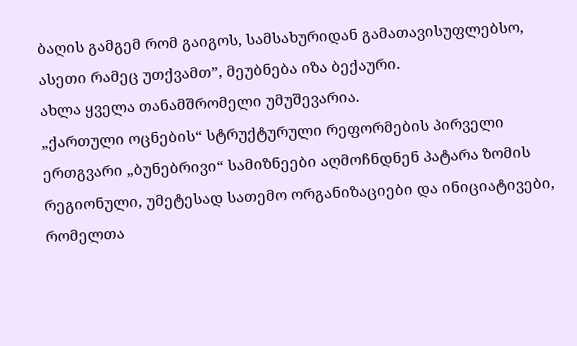ბაღის გამგემ რომ გაიგოს, სამსახურიდან გამათავისუფლებსო, ასეთი რამეც უთქვამთ”, მეუბნება იზა ბექაური.
ახლა ყველა თანამშრომელი უმუშევარია.
„ქართული ოცნების“ სტრუქტურული რეფორმების პირველი ერთგვარი „ბუნებრივი“ სამიზნეები აღმოჩნდნენ პატარა ზომის რეგიონული, უმეტესად სათემო ორგანიზაციები და ინიციატივები, რომელთა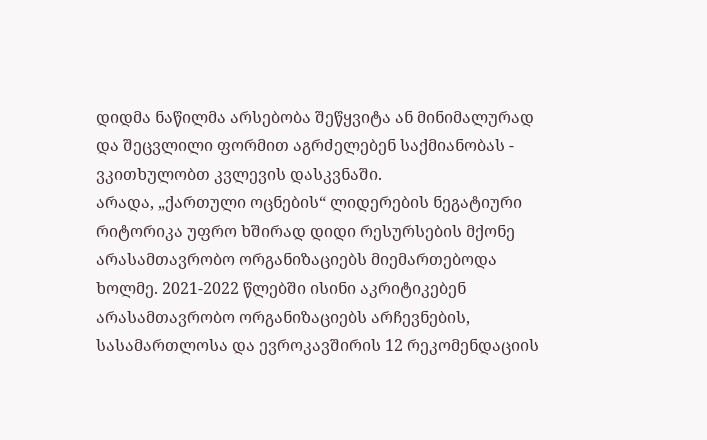დიდმა ნაწილმა არსებობა შეწყვიტა ან მინიმალურად და შეცვლილი ფორმით აგრძელებენ საქმიანობას - ვკითხულობთ კვლევის დასკვნაში.
არადა, „ქართული ოცნების“ ლიდერების ნეგატიური რიტორიკა უფრო ხშირად დიდი რესურსების მქონე არასამთავრობო ორგანიზაციებს მიემართებოდა ხოლმე. 2021-2022 წლებში ისინი აკრიტიკებენ არასამთავრობო ორგანიზაციებს არჩევნების, სასამართლოსა და ევროკავშირის 12 რეკომენდაციის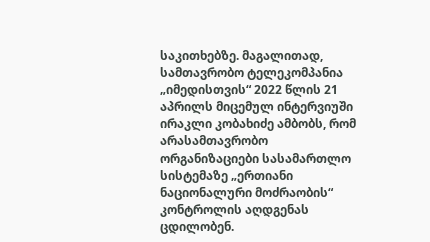საკითხებზე. მაგალითად, სამთავრობო ტელეკომპანია „იმედისთვის“ 2022 წლის 21 აპრილს მიცემულ ინტერვიუში ირაკლი კობახიძე ამბობს, რომ არასამთავრობო ორგანიზაციები სასამართლო სისტემაზე „ერთიანი ნაციონალური მოძრაობის“ კონტროლის აღდგენას ცდილობენ.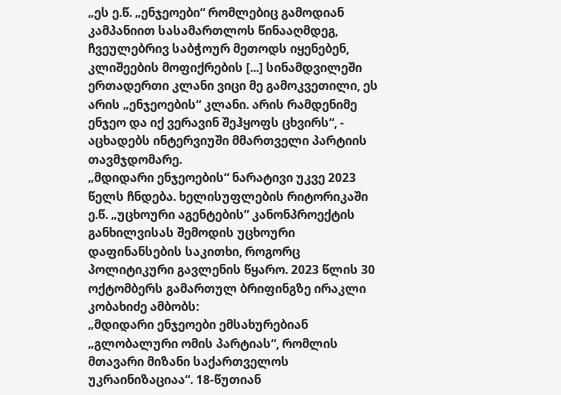„ეს ე.წ. „ენჯეოები“ რომლებიც გამოდიან კამპანიით სასამართლოს წინააღმდეგ, ჩვეულებრივ საბჭოურ მეთოდს იყენებენ, კლიშეების მოფიქრების [...] სინამდვილეში ერთადერთი კლანი ვიცი მე გამოკვეთილი, ეს არის „ენჯეოების“ კლანი. არის რამდენიმე ენჯეო და იქ ვერავინ შეჰყოფს ცხვირს“, - აცხადებს ინტერვიუში მმართველი პარტიის თავმჯდომარე.
„მდიდარი ენჯეოების“ ნარატივი უკვე 2023 წელს ჩნდება. ხელისუფლების რიტორიკაში ე.წ. „უცხოური აგენტების” კანონპროექტის განხილვისას შემოდის უცხოური დაფინანსების საკითხი, როგორც პოლიტიკური გავლენის წყარო. 2023 წლის 30 ოქტომბერს გამართულ ბრიფინგზე ირაკლი კობახიძე ამბობს:
„მდიდარი ენჯეოები ემსახურებიან „გლობალური ომის პარტიას“, რომლის მთავარი მიზანი საქართველოს უკრაინიზაციაა“. 18-წუთიან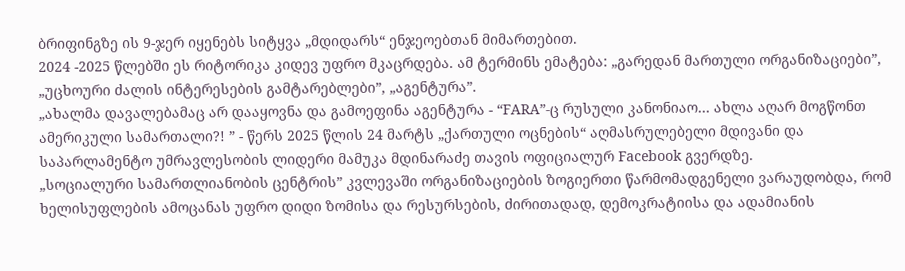ბრიფინგზე ის 9-ჯერ იყენებს სიტყვა „მდიდარს“ ენჯეოებთან მიმართებით.
2024 -2025 წლებში ეს რიტორიკა კიდევ უფრო მკაცრდება. ამ ტერმინს ემატება: „გარედან მართული ორგანიზაციები”, „უცხოური ძალის ინტერესების გამტარებლები”, „აგენტურა”.
„ახალმა დავალებამაც არ დააყოვნა და გამოეფინა აგენტურა - “FARA”-ც რუსული კანონიაო… ახლა აღარ მოგწონთ ამერიკული სამართალი?! ” - წერს 2025 წლის 24 მარტს „ქართული ოცნების“ აღმასრულებელი მდივანი და საპარლამენტო უმრავლესობის ლიდერი მამუკა მდინარაძე თავის ოფიციალურ Facebook გვერდზე.
„სოციალური სამართლიანობის ცენტრის” კვლევაში ორგანიზაციების ზოგიერთი წარმომადგენელი ვარაუდობდა, რომ ხელისუფლების ამოცანას უფრო დიდი ზომისა და რესურსების, ძირითადად, დემოკრატიისა და ადამიანის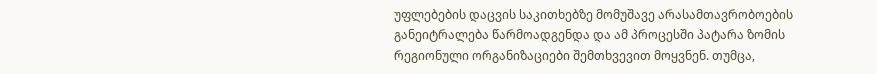უფლებების დაცვის საკითხებზე მომუშავე არასამთავრობოების განეიტრალება წარმოადგენდა და ამ პროცესში პატარა ზომის რეგიონული ორგანიზაციები შემთხვევით მოყვნენ. თუმცა,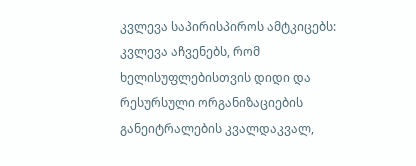კვლევა საპირისპიროს ამტკიცებს:
კვლევა აჩვენებს, რომ ხელისუფლებისთვის დიდი და რესურსული ორგანიზაციების განეიტრალების კვალდაკვალ,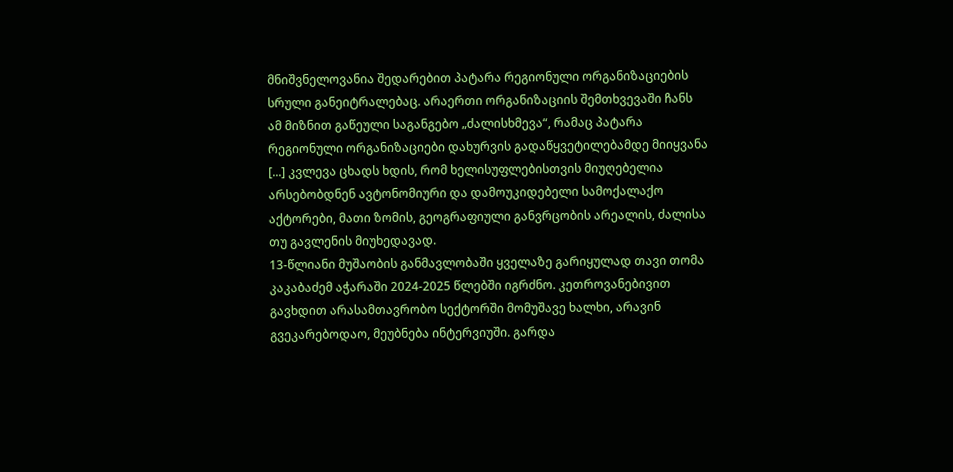მნიშვნელოვანია შედარებით პატარა რეგიონული ორგანიზაციების სრული განეიტრალებაც. არაერთი ორგანიზაციის შემთხვევაში ჩანს ამ მიზნით გაწეული საგანგებო „ძალისხმევა“, რამაც პატარა რეგიონული ორგანიზაციები დახურვის გადაწყვეტილებამდე მიიყვანა [...] კვლევა ცხადს ხდის, რომ ხელისუფლებისთვის მიუღებელია არსებობდნენ ავტონომიური და დამოუკიდებელი სამოქალაქო აქტორები, მათი ზომის, გეოგრაფიული განვრცობის არეალის, ძალისა თუ გავლენის მიუხედავად.
13-წლიანი მუშაობის განმავლობაში ყველაზე გარიყულად თავი თომა კაკაბაძემ აჭარაში 2024-2025 წლებში იგრძნო. კეთროვანებივით გავხდით არასამთავრობო სექტორში მომუშავე ხალხი, არავინ გვეკარებოდაო, მეუბნება ინტერვიუში. გარდა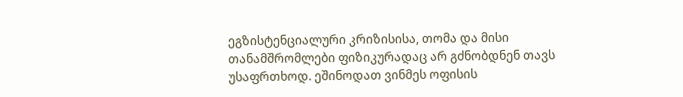ეგზისტენციალური კრიზისისა, თომა და მისი თანამშრომლები ფიზიკურადაც არ გძნობდნენ თავს უსაფრთხოდ. ეშინოდათ ვინმეს ოფისის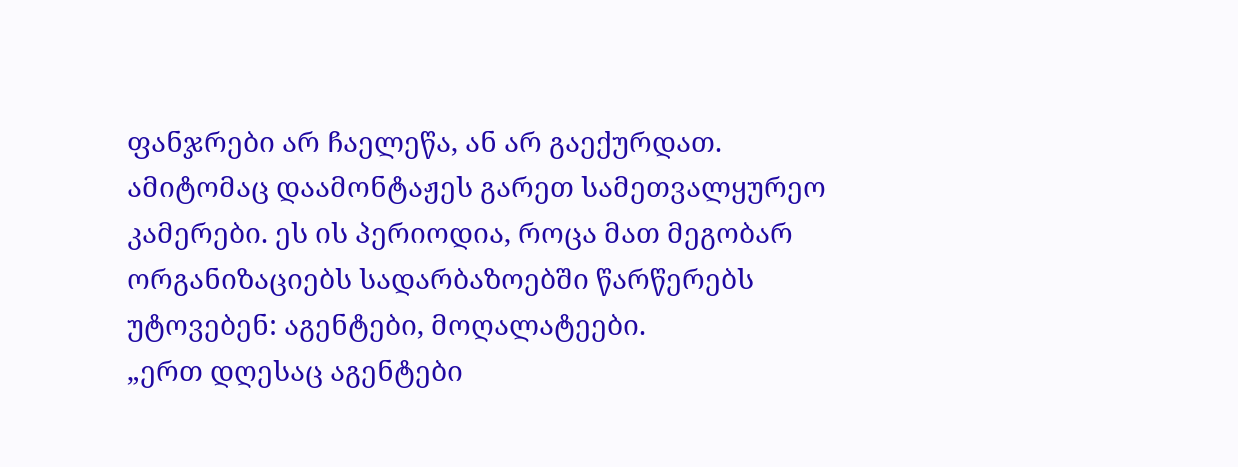ფანჯრები არ ჩაელეწა, ან არ გაექურდათ. ამიტომაც დაამონტაჟეს გარეთ სამეთვალყურეო კამერები. ეს ის პერიოდია, როცა მათ მეგობარ ორგანიზაციებს სადარბაზოებში წარწერებს უტოვებენ: აგენტები, მოღალატეები.
„ერთ დღესაც აგენტები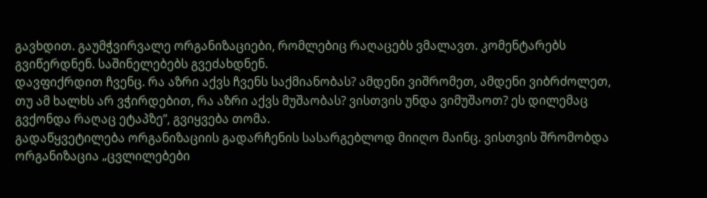გავხდით. გაუმჭვირვალე ორგანიზაციები, რომლებიც რაღაცებს ვმალავთ. კომენტარებს გვიწერდნენ. საშინელებებს გვეძახდნენ.
დავფიქრდით ჩვენც. რა აზრი აქვს ჩვენს საქმიანობას? ამდენი ვიშრომეთ, ამდენი ვიბრძოლეთ, თუ ამ ხალხს არ ვჭირდებით, რა აზრი აქვს მუშაობას? ვისთვის უნდა ვიმუშაოთ? ეს დილემაც გვქონდა რაღაც ეტაპზე”, გვიყვება თომა.
გადაწყვეტილება ორგანიზაციის გადარჩენის სასარგებლოდ მიიღო მაინც. ვისთვის შრომობდა ორგანიზაცია „ცვლილებები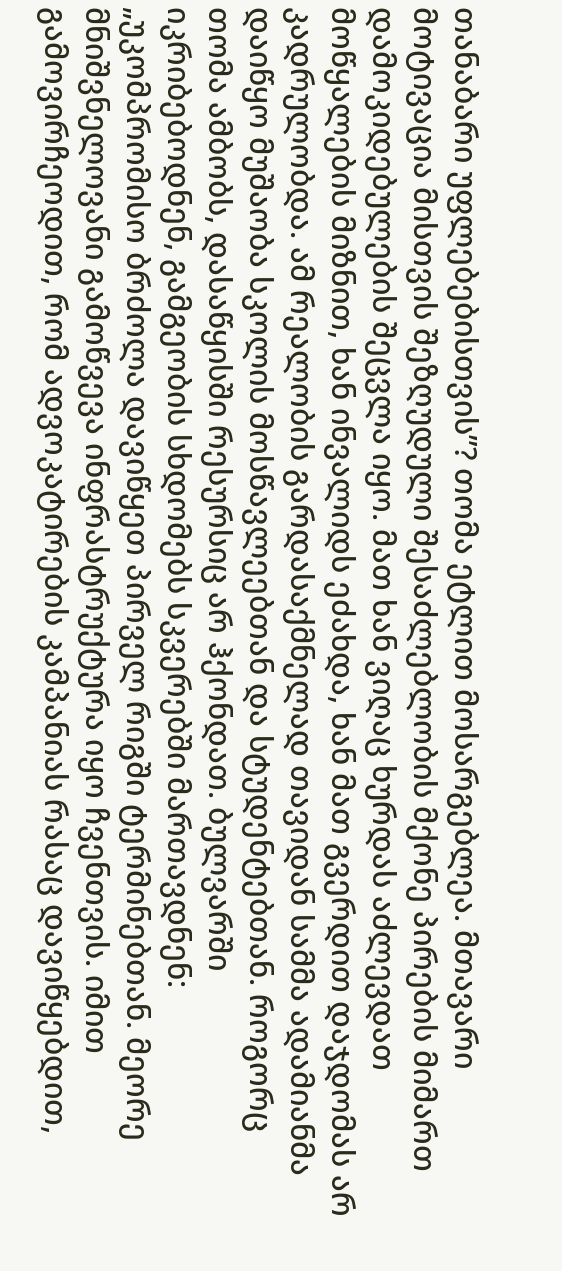თანაბარი უფლებებისთვის”? თომა ეტლით მოსარგებლეა. მთავარი მოტივაცია მისთვის შეზღუდული შესაძლებლობის მქონე პირების მიმართ დამოკიდებულების შეცვლა იყო. მათ ხან ვიღაც ხურდას აძლევდათ მოწყალების მიზნით, ხან ინვალიდს ეძახდა, ხან მათ გვერდით დაჯდომას არ კადრულობდა. ამ რეალობის გარდასაქმნელად თავიდან სამმა ადამიანმა დაიწყო მუშაობა სკოლის მოსწავლეებთან და სტუდენტებთან. როგორც თომა ამბობს, დასაწყისში რესურსიც არ ჰქონდათ. ბულვარში იკრიბებოდნენ, გამგეობის სხდომებს სკვერებში მართავდნენ:
„უკომპრომისო ბრძოლა დავიწყეთ პირველ რიგში ტერმინებთან. მეორე მნიშვნელოვანი გამოწვევა ინფრასტრუქტურა იყო ჩვენთვის. იმით გამოვირჩეოდით, რომ ადვოკატირების კამპანიას რასაც დავიწყებდით,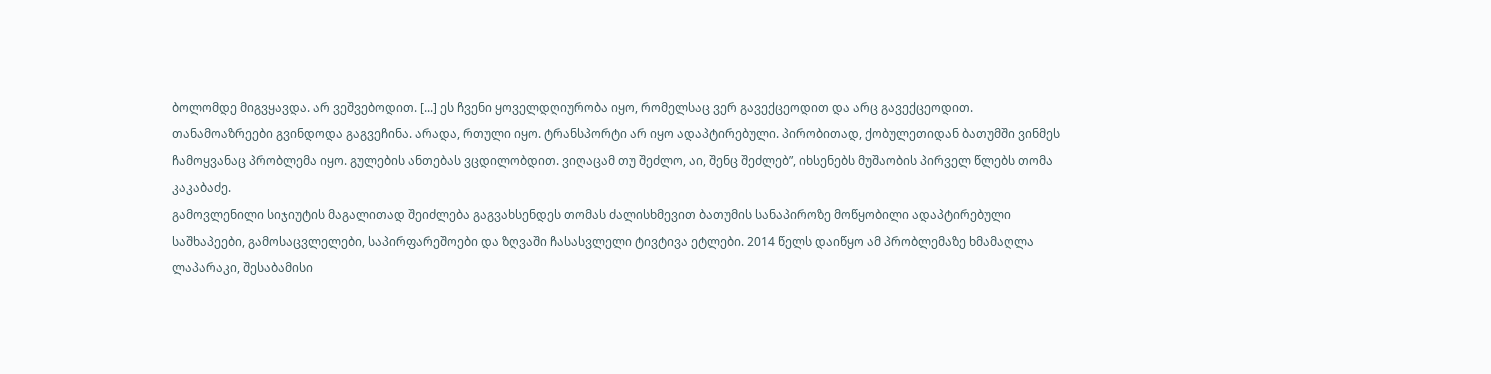ბოლომდე მიგვყავდა. არ ვეშვებოდით. [...] ეს ჩვენი ყოველდღიურობა იყო, რომელსაც ვერ გავექცეოდით და არც გავექცეოდით.
თანამოაზრეები გვინდოდა გაგვეჩინა. არადა, რთული იყო. ტრანსპორტი არ იყო ადაპტირებული. პირობითად, ქობულეთიდან ბათუმში ვინმეს ჩამოყვანაც პრობლემა იყო. გულების ანთებას ვცდილობდით. ვიღაცამ თუ შეძლო, აი, შენც შეძლებ”, იხსენებს მუშაობის პირველ წლებს თომა კაკაბაძე.
გამოვლენილი სიჯიუტის მაგალითად შეიძლება გაგვახსენდეს თომას ძალისხმევით ბათუმის სანაპიროზე მოწყობილი ადაპტირებული საშხაპეები, გამოსაცვლელები, საპირფარეშოები და ზღვაში ჩასასვლელი ტივტივა ეტლები. 2014 წელს დაიწყო ამ პრობლემაზე ხმამაღლა ლაპარაკი, შესაბამისი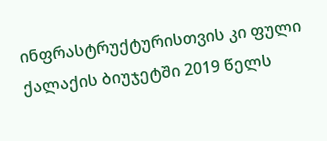ინფრასტრუქტურისთვის კი ფული ქალაქის ბიუჯეტში 2019 წელს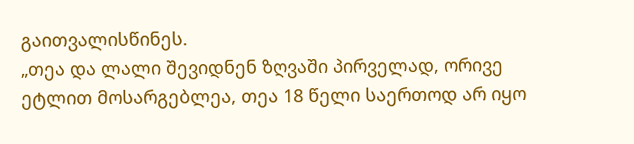გაითვალისწინეს.
„თეა და ლალი შევიდნენ ზღვაში პირველად, ორივე ეტლით მოსარგებლეა, თეა 18 წელი საერთოდ არ იყო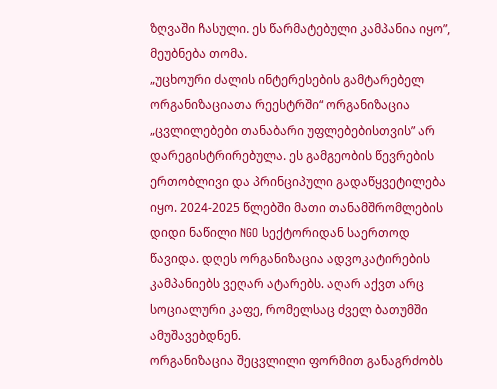ზღვაში ჩასული. ეს წარმატებული კამპანია იყო”, მეუბნება თომა.
„უცხოური ძალის ინტერესების გამტარებელ ორგანიზაციათა რეესტრში“ ორგანიზაცია „ცვლილებები თანაბარი უფლებებისთვის” არ დარეგისტრირებულა. ეს გამგეობის წევრების ერთობლივი და პრინციპული გადაწყვეტილება იყო. 2024-2025 წლებში მათი თანამშრომლების დიდი ნაწილი NGO სექტორიდან საერთოდ წავიდა. დღეს ორგანიზაცია ადვოკატირების კამპანიებს ვეღარ ატარებს. აღარ აქვთ არც სოციალური კაფე, რომელსაც ძველ ბათუმში ამუშავებდნენ.
ორგანიზაცია შეცვლილი ფორმით განაგრძობს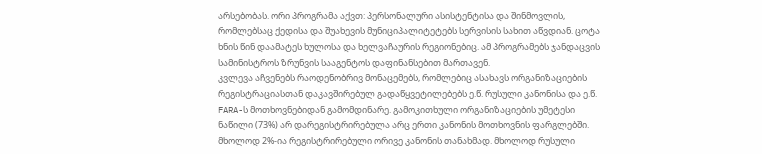არსებობას. ორი პროგრამა აქვთ: პერსონალური ასისტენტისა და შინმოვლის, რომლებსაც ქედისა და შუახევის მუნიციპალიტეტებს სერვისის სახით აწვდიან. ცოტა ხნის წინ დაამატეს ხულოსა და ხელვაჩაურის რეგიონებიც. ამ პროგრამებს ჯანდაცვის სამინისტროს ზრუნვის სააგენტოს დაფინანსებით მართავენ.
კვლევა აჩვენებს რაოდენობრივ მონაცემებს, რომლებიც ასახავს ორგანიზაციების რეგისტრაციასთან დაკავშირებულ გადაწყვეტილებებს ე.წ. რუსული კანონისა და ე.წ. FARA-ს მოთხოვნებიდან გამომდინარე. გამოკითხული ორგანიზაციების უმეტესი ნაწილი (73%) არ დარეგისტრირებულა არც ერთი კანონის მოთხოვნის ფარგლებში. მხოლოდ 2%-ია რეგისტრირებული ორივე კანონის თანახმად. მხოლოდ რუსული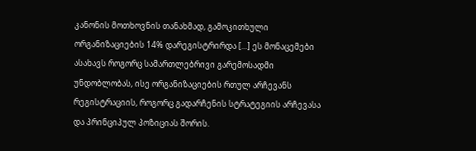კანონის მოთხოვნის თანახმად, გამოკითხული ორგანიზაციების 14% დარეგისტრირდა [...] ეს მონაცემები ასახავს როგორც სამართლებრივი გარემოსადმი უნდობლობას, ისე ორგანიზაციების რთულ არჩევანს რეგისტრაციის, როგორც გადარჩენის სტრატეგიის არჩევასა და პრინციპულ პოზიციას შორის.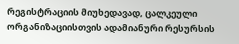რეგისტრაციის მიუხედავად, ცალკეული ორგანიზაციისთვის ადამიანური რესურსის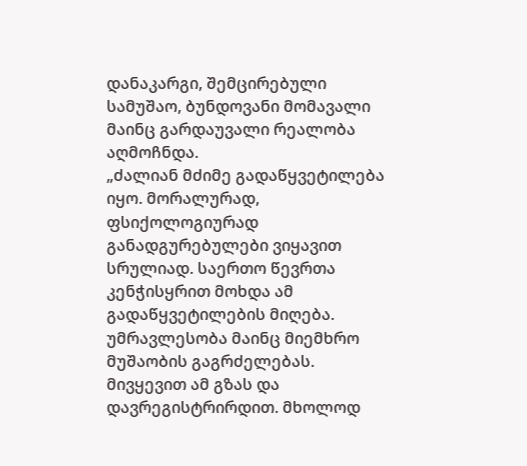დანაკარგი, შემცირებული სამუშაო, ბუნდოვანი მომავალი მაინც გარდაუვალი რეალობა აღმოჩნდა.
„ძალიან მძიმე გადაწყვეტილება იყო. მორალურად, ფსიქოლოგიურად განადგურებულები ვიყავით სრულიად. საერთო წევრთა კენჭისყრით მოხდა ამ გადაწყვეტილების მიღება. უმრავლესობა მაინც მიემხრო მუშაობის გაგრძელებას. მივყევით ამ გზას და დავრეგისტრირდით. მხოლოდ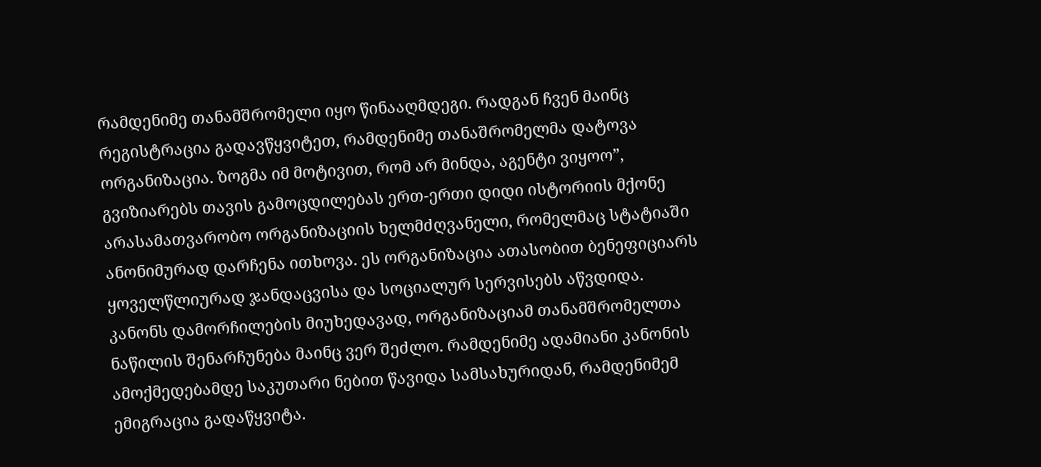რამდენიმე თანამშრომელი იყო წინააღმდეგი. რადგან ჩვენ მაინც რეგისტრაცია გადავწყვიტეთ, რამდენიმე თანაშრომელმა დატოვა ორგანიზაცია. ზოგმა იმ მოტივით, რომ არ მინდა, აგენტი ვიყოო”, გვიზიარებს თავის გამოცდილებას ერთ-ერთი დიდი ისტორიის მქონე არასამათვარობო ორგანიზაციის ხელმძღვანელი, რომელმაც სტატიაში ანონიმურად დარჩენა ითხოვა. ეს ორგანიზაცია ათასობით ბენეფიციარს ყოველწლიურად ჯანდაცვისა და სოციალურ სერვისებს აწვდიდა.
კანონს დამორჩილების მიუხედავად, ორგანიზაციამ თანამშრომელთა ნაწილის შენარჩუნება მაინც ვერ შეძლო. რამდენიმე ადამიანი კანონის ამოქმედებამდე საკუთარი ნებით წავიდა სამსახურიდან, რამდენიმემ ემიგრაცია გადაწყვიტა.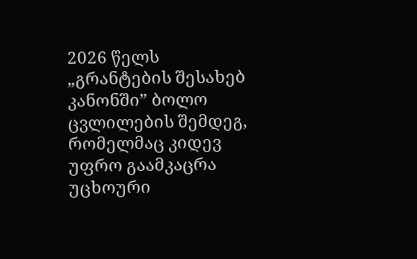2026 წელს „გრანტების შესახებ კანონში” ბოლო ცვლილების შემდეგ, რომელმაც კიდევ უფრო გაამკაცრა უცხოური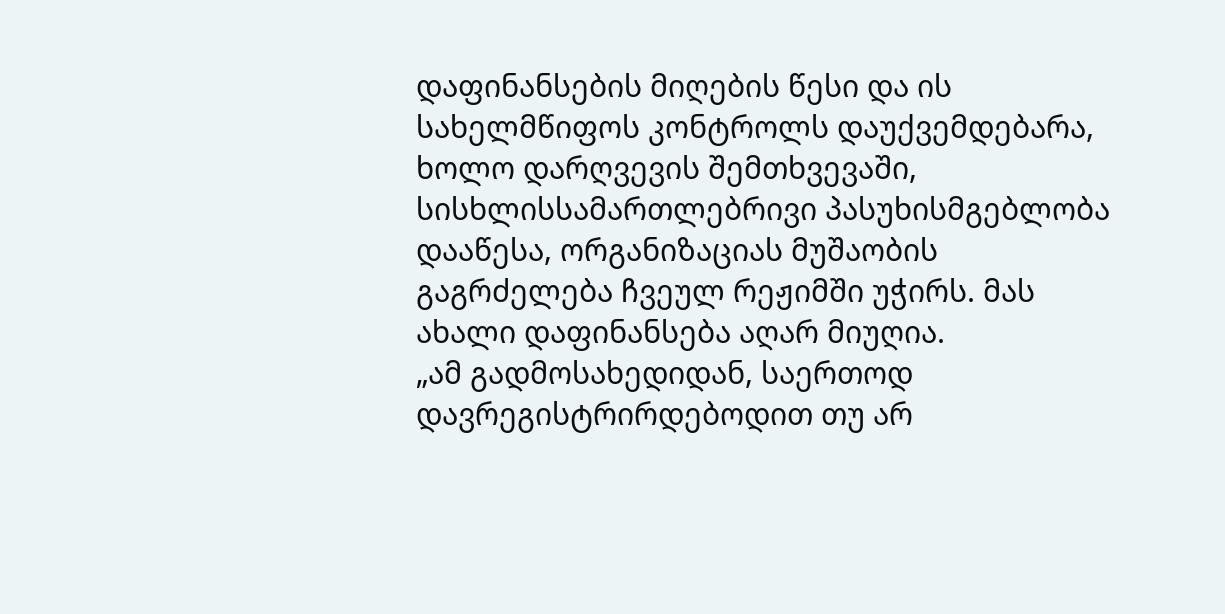დაფინანსების მიღების წესი და ის სახელმწიფოს კონტროლს დაუქვემდებარა, ხოლო დარღვევის შემთხვევაში, სისხლისსამართლებრივი პასუხისმგებლობა დააწესა, ორგანიზაციას მუშაობის გაგრძელება ჩვეულ რეჟიმში უჭირს. მას ახალი დაფინანსება აღარ მიუღია.
„ამ გადმოსახედიდან, საერთოდ დავრეგისტრირდებოდით თუ არ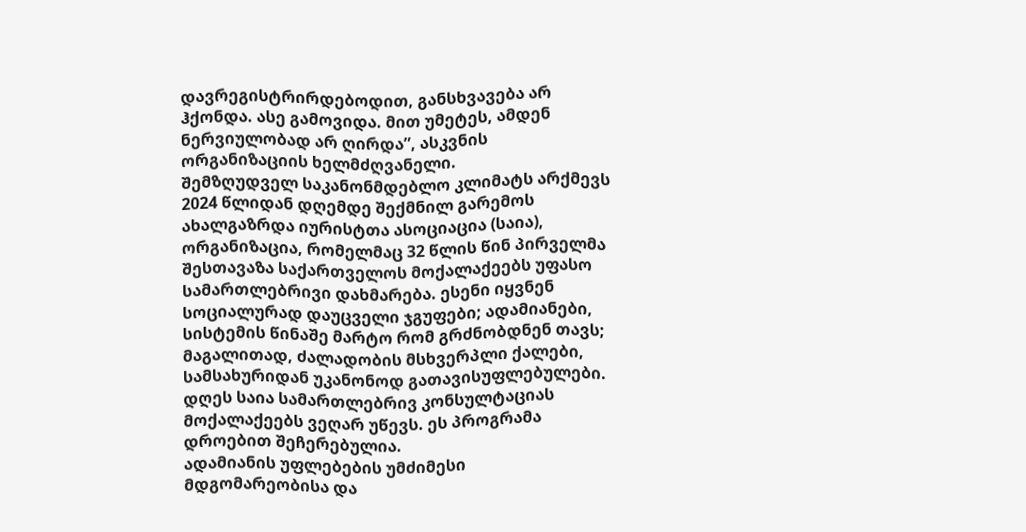დავრეგისტრირდებოდით, განსხვავება არ ჰქონდა. ასე გამოვიდა. მით უმეტეს, ამდენ ნერვიულობად არ ღირდა”, ასკვნის ორგანიზაციის ხელმძღვანელი.
შემზღუდველ საკანონმდებლო კლიმატს არქმევს 2024 წლიდან დღემდე შექმნილ გარემოს ახალგაზრდა იურისტთა ასოციაცია (საია), ორგანიზაცია, რომელმაც 32 წლის წინ პირველმა შესთავაზა საქართველოს მოქალაქეებს უფასო სამართლებრივი დახმარება. ესენი იყვნენ სოციალურად დაუცველი ჯგუფები; ადამიანები, სისტემის წინაშე მარტო რომ გრძნობდნენ თავს; მაგალითად, ძალადობის მსხვერპლი ქალები, სამსახურიდან უკანონოდ გათავისუფლებულები. დღეს საია სამართლებრივ კონსულტაციას მოქალაქეებს ვეღარ უწევს. ეს პროგრამა დროებით შეჩერებულია.
ადამიანის უფლებების უმძიმესი მდგომარეობისა და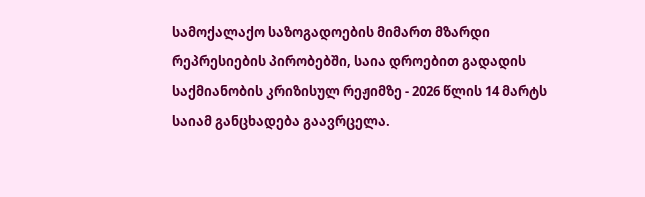სამოქალაქო საზოგადოების მიმართ მზარდი რეპრესიების პირობებში, საია დროებით გადადის საქმიანობის კრიზისულ რეჟიმზე - 2026 წლის 14 მარტს საიამ განცხადება გაავრცელა.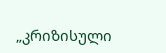„კრიზისული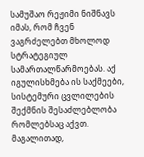სამუშაო რეჟიმი ნიშნავს იმას, რომ ჩვენ ვაგრძელებთ მხოლოდ სტრატეგიულ სამართალწარმოებას. აქ იგულისხმება ის საქმეები, სისტემური ცვლილების შექმნის შესაძლებლობა რომლებსაც აქვთ. მაგალითად,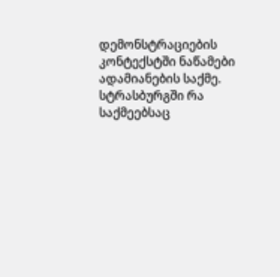დემონსტრაციების კონტექსტში ნაწამები ადამიანების საქმე. სტრასბურგში რა საქმეებსაც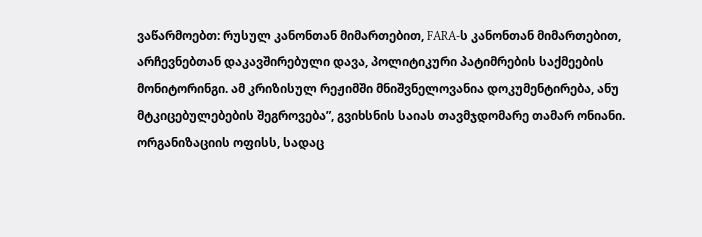ვაწარმოებთ: რუსულ კანონთან მიმართებით, FARA-ს კანონთან მიმართებით, არჩევნებთან დაკავშირებული დავა, პოლიტიკური პატიმრების საქმეების მონიტორინგი. ამ კრიზისულ რეჟიმში მნიშვნელოვანია დოკუმენტირება, ანუ მტკიცებულებების შეგროვება”, გვიხსნის საიას თავმჯდომარე თამარ ონიანი.
ორგანიზაციის ოფისს, სადაც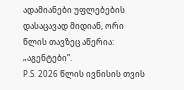ადამიანები უფლებების დასაცავად მიდიან, ორი წლის თავზეც აწერია: „აგენტები”.
P.S. 2026 წლის ივნისის თვის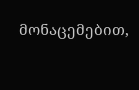მონაცემებით,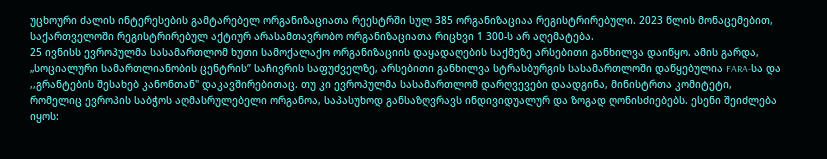უცხოური ძალის ინტერესების გამტარებელ ორგანიზაციათა რეესტრში სულ 385 ორგანიზაციაა რეგისტრირებული. 2023 წლის მონაცემებით, საქართველოში რეგისტრირებულ აქტიურ არასამთავრობო ორგანიზაციათა რიცხვი 1 300-ს არ აღემატება.
25 ივნისს ევროპულმა სასამართლომ ხუთი სამოქალაქო ორგანიზაციის დაყადაღების საქმეზე არსებითი განხილვა დაიწყო. ამის გარდა, „სოციალური სამართლიანობის ცენტრის” საჩივრის საფუძველზე, არსებითი განხილვა სტრასბურგის სასამართლოში დაწყებულია FARA-სა და ,,გრანტების შესახებ კანონთან" დაკავშირებითაც. თუ კი ევროპულმა სასამართლომ დარღვევები დაადგინა, მინისტრთა კომიტეტი, რომელიც ევროპის საბჭოს აღმასრულებელი ორგანოა, საპასუხოდ განსაზღვრავს ინდივიდუალურ და ზოგად ღონისძიებებს. ესენი შეიძლება იყოს: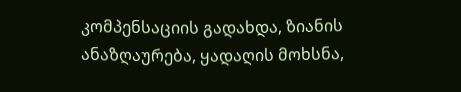კომპენსაციის გადახდა, ზიანის ანაზღაურება, ყადაღის მოხსნა,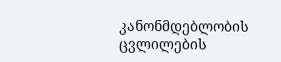კანონმდებლობის ცვლილების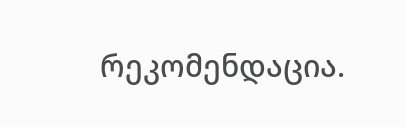რეკომენდაცია.